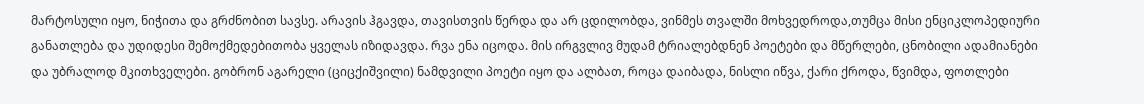მარტოსული იყო, ნიჭითა და გრძნობით სავსე. არავის ჰგავდა, თავისთვის წერდა და არ ცდილობდა, ვინმეს თვალში მოხვედროდა,თუმცა მისი ენციკლოპედიური განათლება და უდიდესი შემოქმედებითობა ყველას იზიდავდა. რვა ენა იცოდა. მის ირგვლივ მუდამ ტრიალებდნენ პოეტები და მწერლები, ცნობილი ადამიანები და უბრალოდ მკითხველები. გობრონ აგარელი (ციცქიშვილი) ნამდვილი პოეტი იყო და ალბათ, როცა დაიბადა, ნისლი იწვა, ქარი ქროდა, წვიმდა, ფოთლები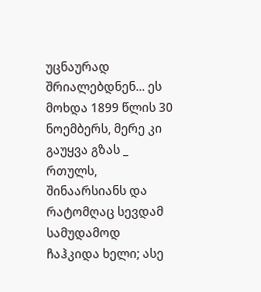უცნაურად შრიალებდნენ... ეს მოხდა 1899 წლის 30 ნოემბერს, მერე კი გაუყვა გზას _ რთულს, შინაარსიანს და რატომღაც სევდამ სამუდამოდ ჩაჰკიდა ხელი; ასე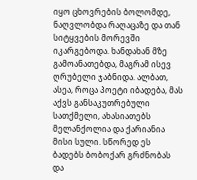იყო ცხოვრების ბოლომდე, ნაღვლობდა რაღაცაზე და თან სიტყვების მორევში იკარგებოდა. ხანდახან მზე გამოანათებდა, მაგრამ ისევ ღრუბელი ჯაბნიდა. ალბათ, ასეა, როცა პოეტი იბადება, მას აქვს განსაკუთრებული სათქმელი, ახასიათებს მელანქოლია და ქარიანია მისი სული. სწორედ ეს ბადებს ბობოქარ გრძნობას და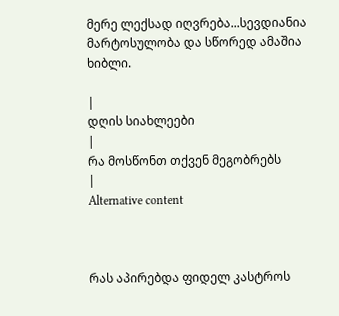მერე ლექსად იღვრება...სევდიანია მარტოსულობა და სწორედ ამაშია ხიბლი.

|
დღის სიახლეები
|
რა მოსწონთ თქვენ მეგობრებს
|
Alternative content



რას აპირებდა ფიდელ კასტროს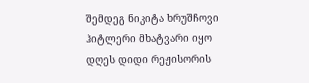შემდეგ ნიკიტა ხრუშჩოვი
ჰიტლერი მხატვარი იყო
დღეს დიდი რეჟისორის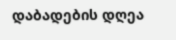დაბადების დღეა